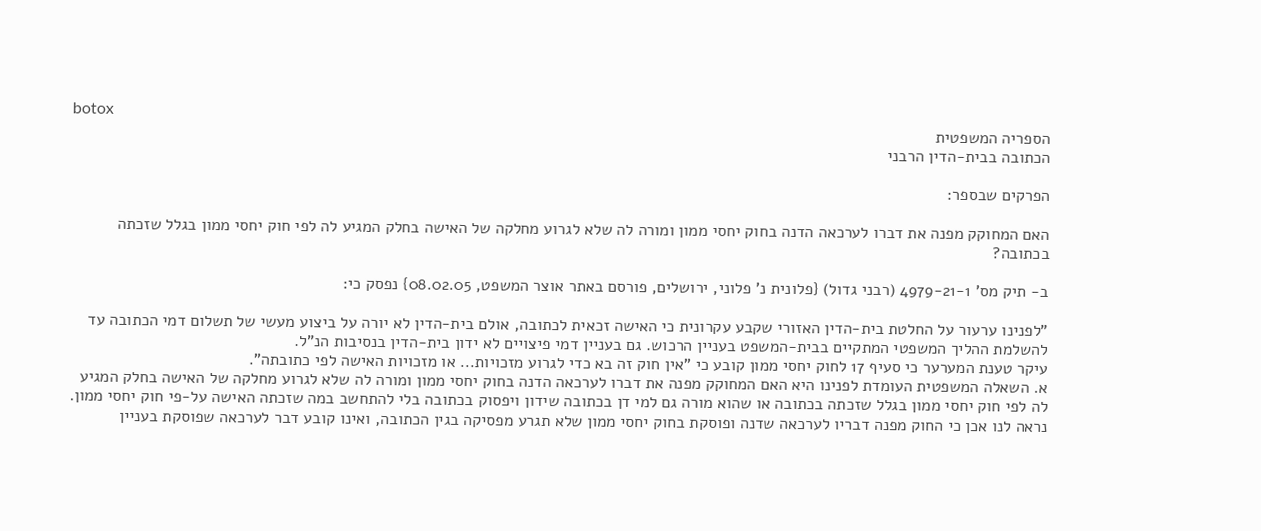botox
הספריה המשפטית
הכתובה בבית-הדין הרבני

הפרקים שבספר:

האם המחוקק מפנה את דברו לערכאה הדנה בחוק יחסי ממון ומורה לה שלא לגרוע מחלקה של האישה בחלק המגיע לה לפי חוק יחסי ממון בגלל שזכתה בכתובה?

ב- תיק מס' 4979-21-1 (רבני גדול) {פלונית נ' פלוני, ירושלים, פורסם באתר אוצר המשפט, 08.02.05} נפסק כי:

"לפנינו ערעור על החלטת בית-הדין האזורי שקבע עקרונית כי האישה זכאית לכתובה, אולם בית-הדין לא יורה על ביצוע מעשי של תשלום דמי הכתובה עד להשלמת ההליך המשפטי המתקיים בבית-המשפט בעניין הרכוש. גם בעניין דמי פיצויים לא ידון בית-הדין בנסיבות הנ"ל.
עיקר טענת המערער כי סעיף 17 לחוק יחסי ממון קובע כי "אין חוק זה בא כדי לגרוע מזכויות... או מזכויות האישה לפי כתובתה".
א. השאלה המשפטית העומדת לפנינו היא האם המחוקק מפנה את דברו לערכאה הדנה בחוק יחסי ממון ומורה לה שלא לגרוע מחלקה של האישה בחלק המגיע לה לפי חוק יחסי ממון בגלל שזכתה בכתובה או שהוא מורה גם למי דן בכתובה שידון ויפסוק בכתובה בלי להתחשב במה שזכתה האישה על-פי חוק יחסי ממון. נראה לנו אכן כי החוק מפנה דבריו לערכאה שדנה ופוסקת בחוק יחסי ממון שלא תגרע מפסיקה בגין הכתובה, ואינו קובע דבר לערכאה שפוסקת בעניין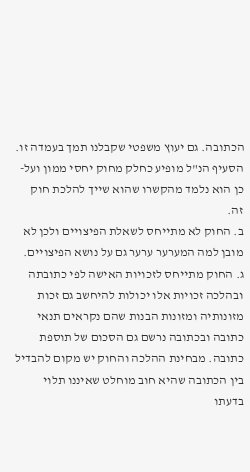הכתובה. גם יעוץ משפטי שקבלנו תמך בעמדה זו. הסעיף הנ"ל מופיע כחלק מחוק יחסי ממון ועל-כן הוא נלמד מהקשרו שהוא שייך להלכת חוק זה.
ב. החוק לא מתייחס לשאלת הפיצויים ולכן לא מובן למה המערער ערער גם על נושא הפיצויים.
ג. החוק מתייחס לזכויות האישה לפי כתובתה ובהלכה זכויות אלו יכולות להיחשב גם זכות מזונותיה ומזונות הבנות שהם נקראים תנאי כתובה ובכתובה נרשם גם הסכום של תוספת כתובה. מבחינת ההלכה והחוק יש מקום להבדיל בין הכתובה שהיא חוב מוחלט שאיננו תלוי בדעתו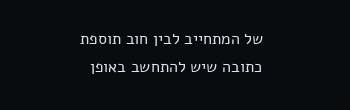של המתחייב לבין חוב תוספת כתובה שיש להתחשב באופן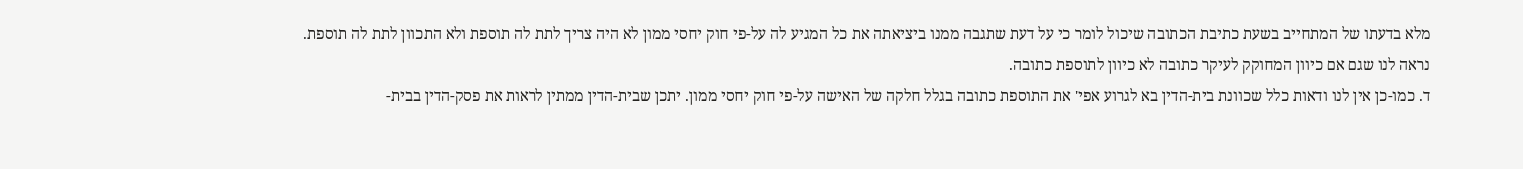מלא בדעתו של המתחייב בשעת כתיבת הכתובה שיכול לומר כי על דעת שתגבה ממנו ביציאתה את כל המגיע לה על-פי חוק יחסי ממון לא היה צריך לתת לה תוספת ולא התכוון לתת לה תוספת. נראה לנו שגם אם כיוון המחוקק לעיקר כתובה לא כיוון לתוספת כתובה.
ד. כמו-כן אין לנו ודאות כלל שכוונת בית-הדין בא לגרוע אפי' את התוספת כתובה בגלל חלקה של האישה על-פי חוק יחסי ממון. יתכן שבית-הדין ממתין לראות את פסק-הדין בבית-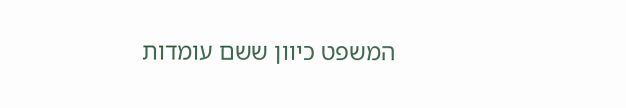המשפט כיוון ששם עומדות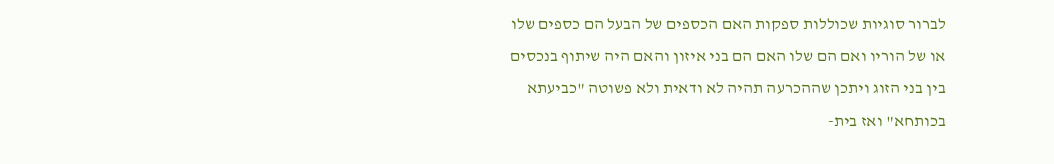לברור סוגיות שכוללות ספקות האם הכספים של הבעל הם כספים שלו או של הוריו ואם הם שלו האם הם בני איזון והאם היה שיתוף בנכסים בין בני הזוג ויתכן שההכרעה תהיה לא ודאית ולא פשוטה "כביעתא בכותחא" ואז בית-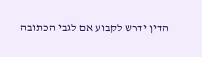הדין ידרש לקבוע אם לגבי הכתובה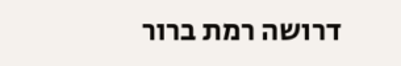דרושה רמת ברור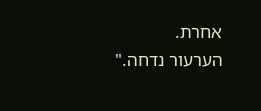אחרת.
הערעור נדחה."